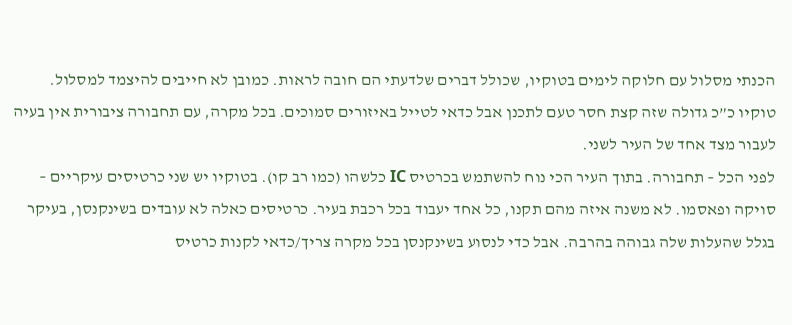הכנתי מסלול עם חלוקה לימים בטוקיו, שכולל דברים שלדעתי הם חובה לראות. כמובן לא חייבים להיצמד למסלול. טוקיו כ”כ גדולה שזה קצת חסר טעם לתכנן אבל כדאי לטייל באיזורים סמוכים. בכל מקרה, עם תחבורה ציבורית אין בעיה לעבור מצד אחד של העיר לשני.
לפני הכל – תחבורה. בתוך העיר הכי נוח להשתמש בכרטיס IC כלשהו (כמו רב קו). בטוקיו יש שני כרטיסים עיקריים – סויקה ופאסמו. לא משנה איזה מהם תקנו, כל אחד יעבוד בכל רכבת בעיר. כרטיסים כאלה לא עובדים בשינקנסן, בעיקר בגלל שהעלות שלה גבוהה בהרבה. אבל כדי לנסוע בשינקנסן בכל מקרה צריך/כדאי לקנות כרטיס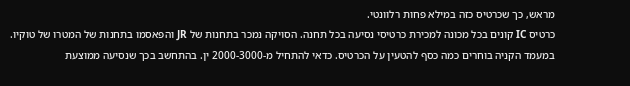מראש, כך שכרטיס כזה במילא פחות רלוונטי.
כרטיס IC קונים בכל מכונה למכירת כרטיסי נסיעה בכל תחנה. הסויקה נמכר בתחנות של JR והפאסמו בתחנות של המטרו של טוקיו. במעמד הקניה בוחרים כמה כסף להטעין על הכרטיס. כדאי להתחיל מ-2000-3000 ין. בהתחשב בכך שנסיעה ממוצעת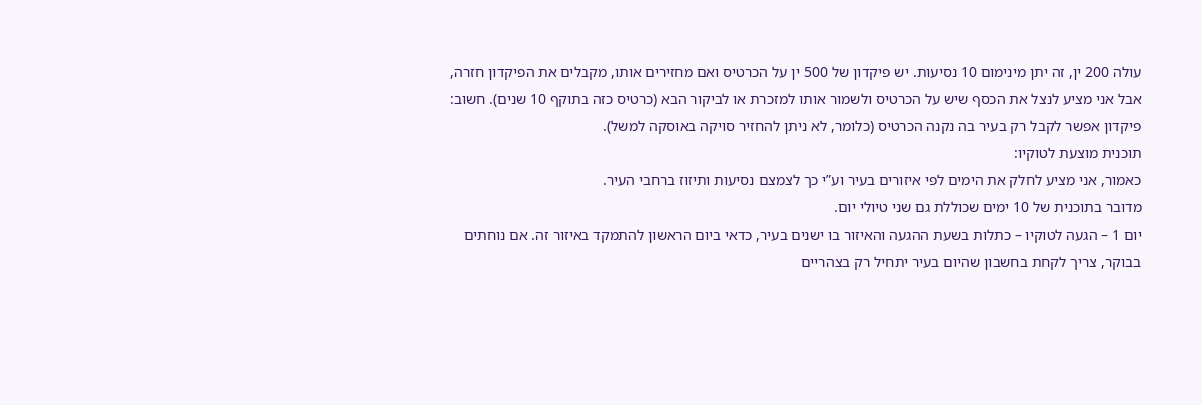עולה 200 ין, זה יתן מינימום 10 נסיעות. יש פיקדון של 500 ין על הכרטיס ואם מחזירים אותו, מקבלים את הפיקדון חזרה, אבל אני מציע לנצל את הכסף שיש על הכרטיס ולשמור אותו למזכרת או לביקור הבא (כרטיס כזה בתוקף 10 שנים). חשוב: פיקדון אפשר לקבל רק בעיר בה נקנה הכרטיס (כלומר, לא ניתן להחזיר סויקה באוסקה למשל).
תוכנית מוצעת לטוקיו:
כאמור, אני מציע לחלק את הימים לפי איזורים בעיר וע”י כך לצמצם נסיעות ותיזוז ברחבי העיר.
מדובר בתוכנית של 10 ימים שכוללת גם שני טיולי יום.
יום 1 – הגעה לטוקיו – כתלות בשעת ההגעה והאיזור בו ישנים בעיר, כדאי ביום הראשון להתמקד באיזור זה. אם נוחתים בבוקר, צריך לקחת בחשבון שהיום בעיר יתחיל רק בצהריים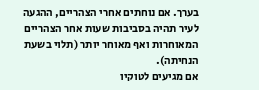בערך. אם נוחתים אחרי הצהריים, ההגעה לעיר תהיה בסביבות שעות אחר הצהריים המאוחרות ואף מאוחר יותר (תלוי בשעת הנחיתה).
אם מגיעים לטוקיו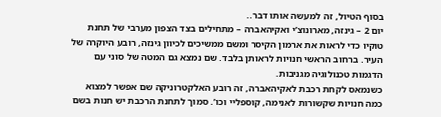בסוף הטיול, זה למעשה אותו דבר..
יום 2 – גינזה, מארונוצ’י ואקיהאברה – מתחילים בצד הצפון מערבי של תחנת טוקיו כדי לראות את ארמון הקיסר ומשם ממשיכים לכיוון גינזה, רובע היוקרה של העיר. ברחוב הראשי חנויות לראותן בלבד. שם נמצא גם המטה של סוני עם הדגמות טכנולוגיה מגניבות.
כשנמאס לקחת רכבת לאקיהאברה, זה רובע האלקטרוניקה שם אפשר למצוא כמה חנויות שקשורות לאנימה, קוספליי וכו’. סמוך לתחנת הרכבת יש חנות בשם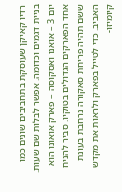רדיו קאיקן שעוסקת בתחביבים שונים כמו בניית דגמים וכדומה. אפשר לבלות שם שעות.
יום 3 – אואנו ואסקוסה – פארק אואונו הוא אחד הפארקים הגדולים בטוקיו. סביר להניח ששם תהיה פריחת סאקורה נרחבת בעונת האביב. כדי לטייל בפארק ולראות את מקדש קיומיזו-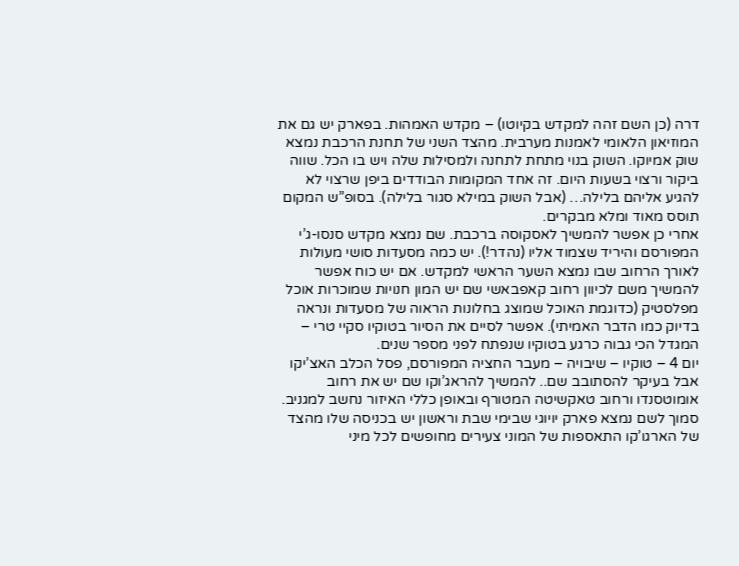דרה (כן השם זהה למקדש בקיוטו) – מקדש האמהות. בפארק יש גם את המוזיאון הלאומי לאמנות מערבית. מהצד השני של תחנת הרכבת נמצא שוק אמיוקו. השוק בנוי מתחת לתחנה ולמסילות שלה ויש בו הכל. שווה ביקור ורצוי בשעות היום. זה אחד המקומות הבודדים ביפן שרצוי לא להגיע אליהם בלילה… (אבל השוק במילא סגור בלילה). בסופ”ש המקום תוסס מאוד ומלא מבקרים.
אחרי כן אפשר להמשיך לאסקוסה ברכבת. שם נמצא מקדש סנסו-ג’י המפורסם והיריד שצמוד אליו (נהדר!). יש כמה מסעדות סושי מעולות לאורך הרחוב שבו נמצא השער הראשי למקדש. אם יש כוח אפשר להמשיך משם לכיוון רחוב קאפבאשי שם יש המון חנויות שמוכרות אוכל מפלסטיק (כדוגמת האוכל שמוצג בחלונות הראוה של מסעדות ונראה בדיוק כמו הדבר האמיתי). אפשר לסיים את הסיור בטוקיו סקיי טרי – המגדל הכי גבוה כרגע בטוקיו שנפתח לפני מספר שנים.
יום 4 – טוקיו – שיבויה – מעבר החציה המפורסם, פסל הכלב האצ’יקו אבל בעיקר להסתובב שם.. להמשיך להראג’וקו שם יש את רחוב אומוטסנדו ורחוב טאקשיטה המטורף ובאופן כללי האיזור נחשב למגניב. סמוך לשם נמצא פארק יויוגי שבימי שבת וראשון יש בכניסה שלו מהצד של הארגו’קו התאספות של המוני צעירים מחופשים לכל מיני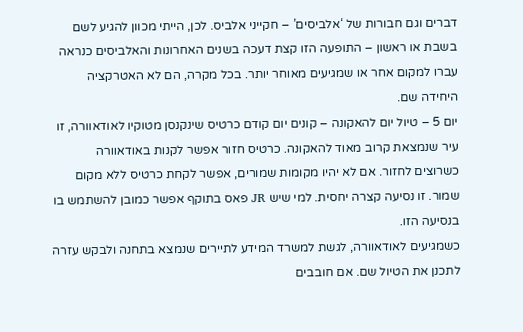דברים וגם חבורות של ‘אלביסים’ – חקייני אלביס. לכן, הייתי מכוון להגיע לשם בשבת או ראשון – התופעה הזו קצת דעכה בשנים האחרונות והאלביסים כנראה עברו למקום אחר או שמגיעים מאוחר יותר. בכל מקרה, הם לא האטרקציה היחידה שם.
יום 5 – טיול יום להאקונה – קונים יום קודם כרטיס שינקנסן מטוקיו לאודאוורה, זו עיר שנמצאת קרוב מאוד להאקונה. כרטיס חזור אפשר לקנות באודאוורה כשרוצים לחזור. אם לא יהיו מקומות שמורים, אפשר לקחת כרטיס ללא מקום שמור. זו נסיעה קצרה יחסית. למי שיש JR פאס בתוקף אפשר כמובן להשתמש בו בנסיעה הזו.
כשמגיעים לאודאוורה, לגשת למשרד המידע לתיירים שנמצא בתחנה ולבקש עזרה לתכנן את הטיול שם. אם חובבים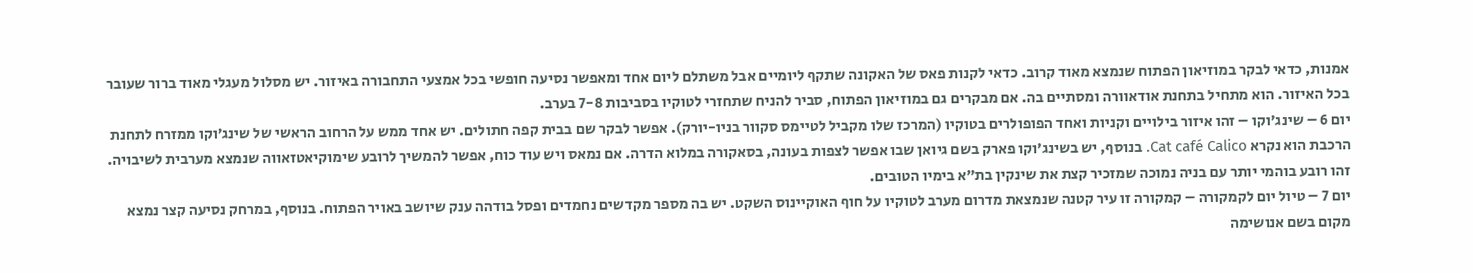אמנות, כדאי לבקר במוזיאון הפתוח שנמצא מאוד קרוב. כדאי לקנות פאס של האקונה שתקף ליומיים אבל משתלם ליום אחד ומאפשר נסיעה חופשי בכל אמצעי התחבורה באיזור. יש מסלול מעגלי מאוד ברור שעובר בכל האיזור. הוא מתחיל בתחנת אודאוורה ומסתיים בה. אם מבקרים גם במוזיאון הפתוח, סביר להניח שתחזרי לטוקיו בסביבות 7-8 בערב.
יום 6 – שינג’וקו – זהו איזור בילויים וקניות ואחד הפופולרים בטוקיו (המרכז שלו מקביל לטיימס סקוור בניו-יורק). אפשר לבקר שם בבית קפה חתולים. יש אחד ממש על הרחוב הראשי של שינג’וקו ממזרח לתחנת הרכבת הוא נקרא Cat café Calico. בנוסף, יש בשינג’וקו פארק בשם גיואן שבו אפשר לצפות בעונה, בסאקורה במלוא הדרה. אם נמאס ויש עוד כוח, אפשר להמשיך לרובע שימוקיאטזאווה שנמצא מערבית לשיבויה. זהו רובע בוהמי יותר עם בניה נמוכה שמזכיר קצת את שינקין בת”א בימיו הטובים.
יום 7 – טיול יום לקמקורה – קמקורה זו עיר קטנה שנמצאת מדרום מערב לטוקיו על חוף האוקיינוס השקט. יש בה מספר מקדשים נחמדים ופסל בודהה ענק שיושב באויר הפתוח. בנוסף, במרחק נסיעה קצר נמצא מקום בשם אנושימה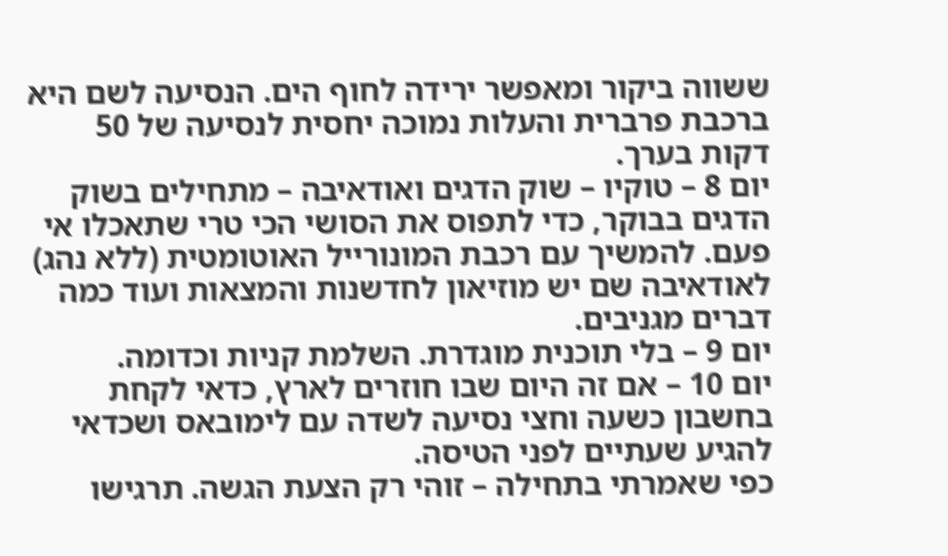ששווה ביקור ומאפשר ירידה לחוף הים. הנסיעה לשם היא ברכבת פרברית והעלות נמוכה יחסית לנסיעה של 50 דקות בערך.
יום 8 – טוקיו – שוק הדגים ואודאיבה – מתחילים בשוק הדגים בבוקר, כדי לתפוס את הסושי הכי טרי שתאכלו אי פעם. להמשיך עם רכבת המונורייל האוטומטית (ללא נהג) לאודאיבה שם יש מוזיאון לחדשנות והמצאות ועוד כמה דברים מגניבים.
יום 9 – בלי תוכנית מוגדרת. השלמת קניות וכדומה.
יום 10 – אם זה היום שבו חוזרים לארץ, כדאי לקחת בחשבון כשעה וחצי נסיעה לשדה עם לימובאס ושכדאי להגיע שעתיים לפני הטיסה.
כפי שאמרתי בתחילה – זוהי רק הצעת הגשה. תרגישו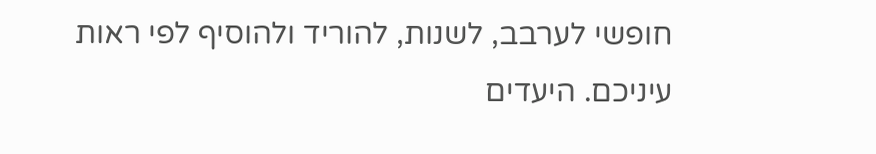חופשי לערבב, לשנות, להוריד ולהוסיף לפי ראות עיניכם. היעדים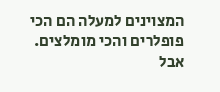המצוינים למעלה הם הכי פופלרים והכי מומלצים. אבל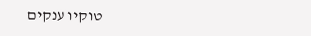טוקיו ענקים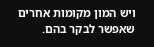ויש המון מקומות אחרים שאפשר לבקר בהם.